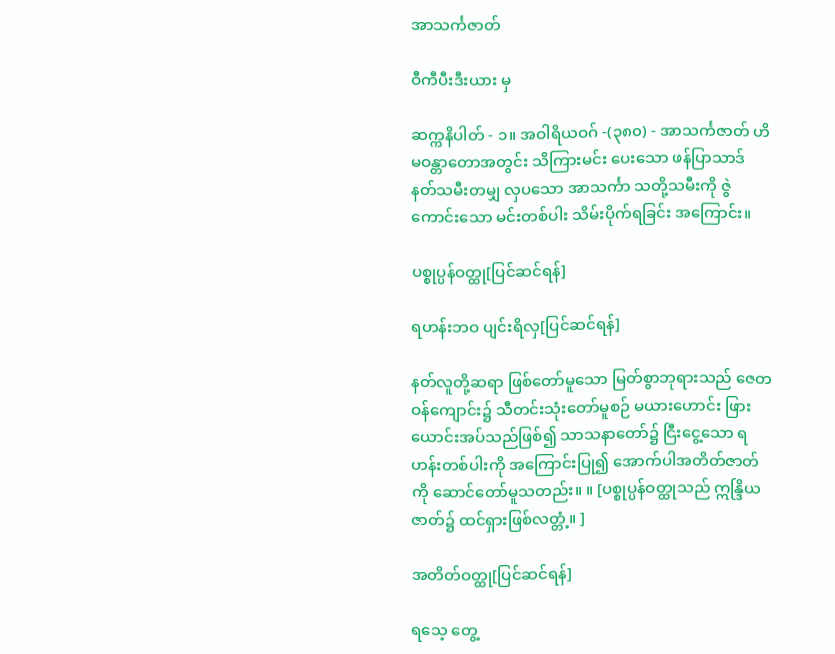အာသင်္ကဇာတ်

ဝီကီပီးဒီးယား မှ

ဆက္ကနိပါတ် - ၁။ အဝါရိယဝဂ် -(၃၈၀) - အာသင်္ကဇာတ် ဟိမဝန္တာတောအတွင်း သိကြားမင်း ပေးသော ဖန်ပြာသာဒ် နတ်သမီးတမျှ လှပသော အာသင်္ကာ သတို့သမီးကို ဇွဲကောင်းသော မင်းတစ်ပါး သိမ်းပိုက်ရခြင်း အကြောင်း။

ပစ္စုပ္ပန်ဝတ္ထု[ပြင်ဆင်ရန်]

ရဟန်းဘဝ ပျင်းရိလှ[ပြင်ဆင်ရန်]

နတ်လူတို့ဆရာ ဖြစ်တော်မူသော မြတ်စွာဘုရားသည် ဇေတဝန်ကျောင်း၌ သီတင်းသုံးတော်မူစဉ် မယားဟောင်း ဖြားယောင်းအပ်သည်ဖြစ်၍ သာသနာတော်၌ ငြီးငွေ့သော ရဟန်းတစ်ပါးကို အကြောင်းပြု၍ အောက်ပါအတိတ်ဇာတ်ကို ဆောင်တော်မူသတည်း။ ။ [ပစ္စုပ္ပန်ဝတ္ထုသည် ဣန္ဒြိယဇာတ်၌ ထင်ရှားဖြစ်လတ္တံ့။ ]

အတိတ်ဝတ္ထု[ပြင်ဆင်ရန်]

ရသေ့ တွေ့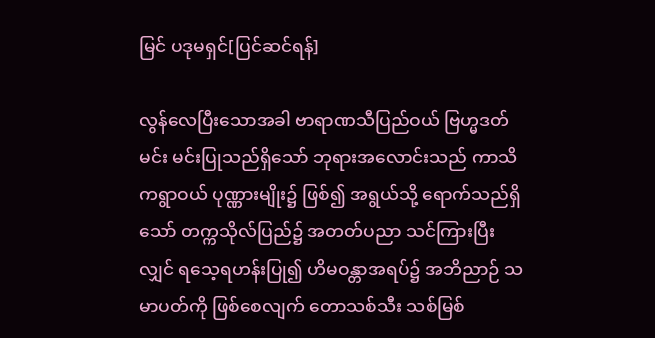မြင် ပဒုမရှင်[ပြင်ဆင်ရန်]

လွန်လေပြီးသောအခါ ဗာရာဏသီပြည်ဝယ် ဗြဟ္မဒတ်မင်း မင်းပြုသည်ရှိသော် ဘုရားအလောင်းသည် ကာသိကရွာဝယ် ပုဏ္ဏားမျိုး၌ ဖြစ်၍ အရွယ်သို့ ရောက်သည်ရှိသော် တက္ကသိုလ်ပြည်၌ အတတ်ပညာ သင်ကြားပြီးလျှင် ရသေ့ရဟန်းပြု၍ ဟိမဝန္တာအရပ်၌ အဘိညာဉ် သမာပတ်ကို ဖြစ်စေလျက် တောသစ်သီး သစ်မြစ်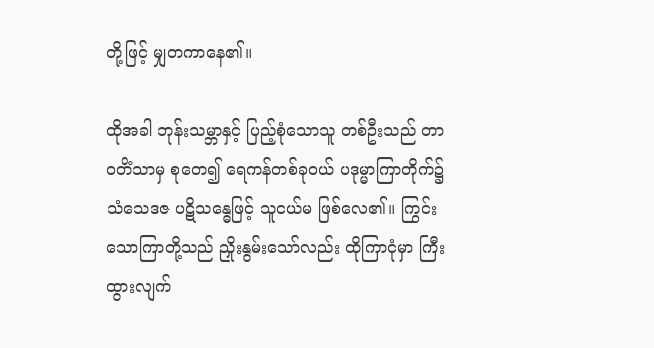တို့ဖြင့် မျှတကာနေ၏။

ထိုအခါ ဘုန်းသမ္ဘာနှင့် ပြည့်စုံသောသူ တစ်ဦးသည် တာဝတိံသာမှ စုတေ၍ ရေကန်တစ်ခုဝယ် ပဒုမ္မာကြာတိုက်၌ သံသေဒဇ ပဋိသန္ဓေဖြင့် သူငယ်မ ဖြစ်လေ၏။ ကြွင်းသောကြာတို့သည် ညှိုးနွမ်းသော်လည်း ထိုကြာငုံမှာ ကြီးထွားလျက်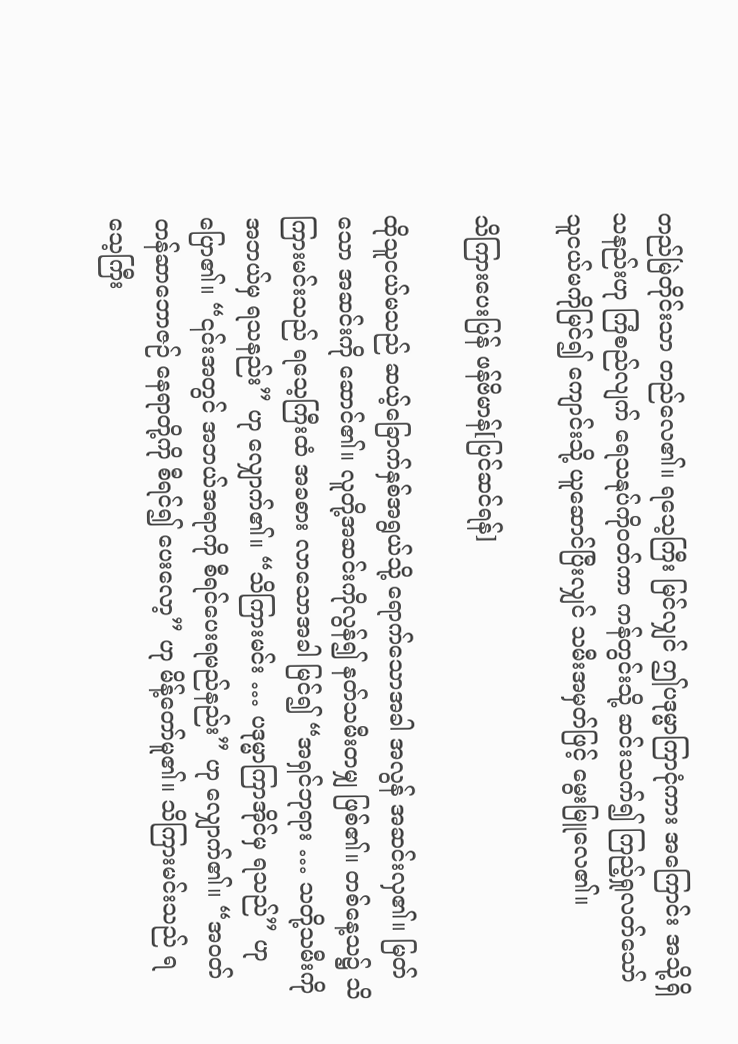တည်မြဲတိုင်းသာ တည်လေ၏။ ရသေ့ကြီး မြင်လျှင် ဤပဒုမ္မာကြာငုံကား အကြောင်း အသို့ရှိသနည်းဟု ကြံစည်လျက် ရေသနုပ်ကိုဝတ်ကာ ကန်တွင်းသို့ ဆင်းသက်၍ ကြည့်ရှုလတ်သော် သူငယ်မကိုမြင်၍ ကျောင်းသို့ ယူဆောင်ပြီးလျှင် သမီးအမှတ်ဖြင့် မွေးမြူလေ၏။

သိကြားပေးပြန် ဖန်ဗိမာန်[ပြင်ဆင်ရန်]

ထိုသူငယ်မသည် ဆယ့်ခြောက်နှစ်အရွယ်သို့ ရောက်သောအခါ အလွန် အဆင်းလှ၏။ မြတ်သော အဆင်းကို ဆောင်၏။ လူတို့အဆင်းကိုလွန်၍ နတ်သမီးတမျှ ဖြစ်၏။ တစ်နေ့သ၌ သိကြားမင်းသည် ရသေ့ကြီးထံ အခစား လာသောအခါ မြင်၍ “အရှင်ဘုရား … သတို့သမီးကို အဘယ်မှ ရသနည်း” ဟု လျှောက်၏။ “သိကြားမင်း … ပဒုမ္မာကြာအိုင်မှ ရသည်” ဟု ပြော၏။ “၎င်းအတွင် အဘယ်အရာကို စီရင်ပေးရမည်နည်း” ဟု လျှောက်၏။ “အဝတ်တန်ဆာဘောဇဉ် နေရာတို့ကို စီရင်၍ ပေးလော့” ဟု မိန့်တော်မူ၏။ သိကြားမင်းသည် ရသေ့ကြီး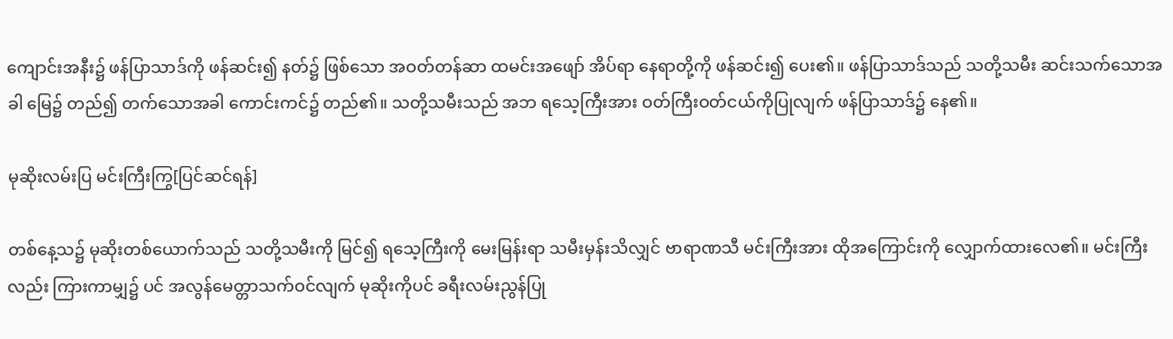ကျောင်းအနီး၌ ဖန်ပြာသာဒ်ကို ဖန်ဆင်း၍ နတ်၌ ဖြစ်သော အဝတ်တန်ဆာ ထမင်းအဖျော် အိပ်ရာ နေရာတို့ကို ဖန်ဆင်း၍ ပေး၏။ ဖန်ပြာသာဒ်သည် သတို့သမီး ဆင်းသက်သောအခါ မြေ၌ တည်၍ တက်သောအခါ ကောင်းကင်၌ တည်၏။ သတို့သမီးသည် အဘ ရသေ့ကြီးအား ဝတ်ကြီးဝတ်ငယ်ကိုပြုလျက် ဖန်ပြာသာဒ်၌ နေ၏။

မုဆိုးလမ်းပြ မင်းကြီးကြွ[ပြင်ဆင်ရန်]

တစ်နေ့သ၌ မုဆိုးတစ်ယောက်သည် သတို့သမီးကို မြင်၍ ရသေ့ကြီးကို မေးမြန်းရာ သမီးမှန်းသိလျှင် ဗာရာဏသီ မင်းကြီးအား ထိုအကြောင်းကို လျှောက်ထားလေ၏။ မင်းကြီးလည်း ကြားကာမျှ၌ ပင် အလွန်မေတ္တာသက်ဝင်လျက် မုဆိုးကိုပင် ခရီးလမ်းညွန်ပြု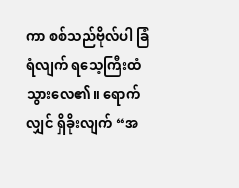ကာ စစ်သည်ဗိုလ်ပါ ခြံရံလျက် ရသေ့ကြီးထံ သွားလေ၏။ ရောက်လျှင် ရှိခိုးလျက် “အ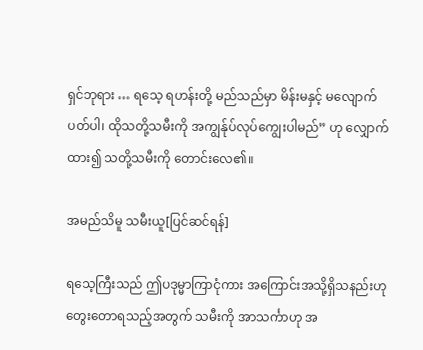ရှင်ဘုရား … ရသေ့ ရဟန်းတို့ မည်သည်မှာ မိန်းမနှင့် မလျောက်ပတ်ပါ၊ ထိုသတို့သမီးကို အကျွန်ုပ်လုပ်ကျွေးပါမည်” ဟု လျှောက်ထား၍ သတို့သမီးကို တောင်းလေ၏။

အမည်သိမူ သမီးယူ[ပြင်ဆင်ရန်]

ရသေ့ကြီးသည် ဤပဒုမ္မာကြာငုံကား အကြောင်းအသို့ရှိသနည်းဟု တွေးတောရသည့်အတွက် သမီးကို အာသင်္ကာဟု အ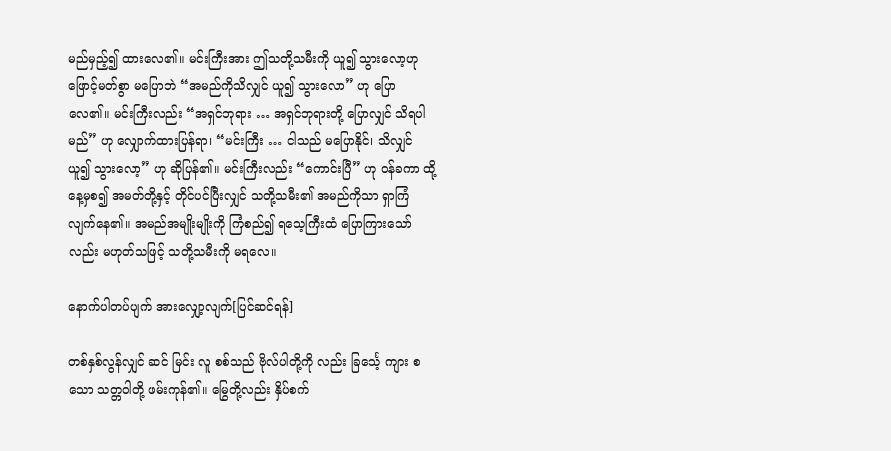မည်မှည့်၍ ထားလေ၏။ မင်းကြီးအား ဤသတို့သမီးကို ယူ၍ သွားလော့ဟု ဖြောင့်မတ်စွာ မပြောဘဲ “အမည်ကိုသိလျှင် ယူ၍ သွားလော” ဟု ပြောလေ၏။ မင်းကြီးလည်း “အရှင်ဘုရား … အရှင်ဘုရားတို့ ပြောလျှင် သိရပါမည်” ဟု လျှောက်ထားပြန်ရာ၊ “မင်းကြီး … ငါသည် မပြောနိုင်၊ သိလျှင် ယူ၍ သွားလော့” ဟု ဆိုပြန်၏။ မင်းကြီးလည်း “ကောင်းပြီ” ဟု ဝန်ခကာ ထို့နေ့မှစ၍ အမတ်တို့နှင့် တိုင်ပင်ပြီးလျှင် သတို့သမီး၏ အမည်ကိုသာ ရှာကြံလျက်နေ၏။ အမည်အမျိုးမျိုးကို ကြံစည်၍ ရသေ့ကြီးထံ ပြောကြားသော်လည်း မဟုတ်သဖြင့် သတို့သမီးကို မရလေ။

နောက်ပါတပ်ပျက် အားလျှော့လျက်[ပြင်ဆင်ရန်]

တစ်နှစ်လွန်လျှင် ဆင် မြင်း လူ စစ်သည် ဗိုလ်ပါတို့ကို လည်း ခြင်္သေ့ ကျား စသော သတ္တဝါတို့ ဖမ်းကုန်၏။ မြွေတို့လည်း နှိပ်စက်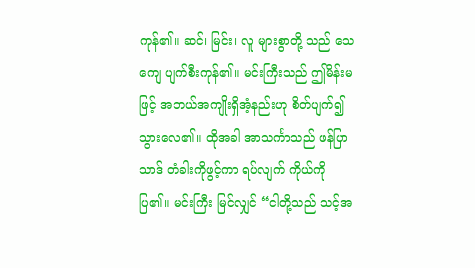ကုန်၏။ ဆင်၊ မြင်း၊ လူ များစွာတို့ သည် သေကျေ ပျက်စီးကုန်၏။ မင်းကြီးသည် ဤမိန်းမဖြင့် အဘယ်အကျိုးရှိအံ့နည်းဟု စိတ်ပျက်၍ သွားလေ၏။ ထိုအခါ အာသင်္ကာသည် ဖန်ပြာသာဒ် တံခါးကိုဖွင့်ကာ ရပ်လျက် ကိုယ်ကို ပြ၏။ မင်းကြီး မြင်လျှင် “ငါတို့သည် သင့်အ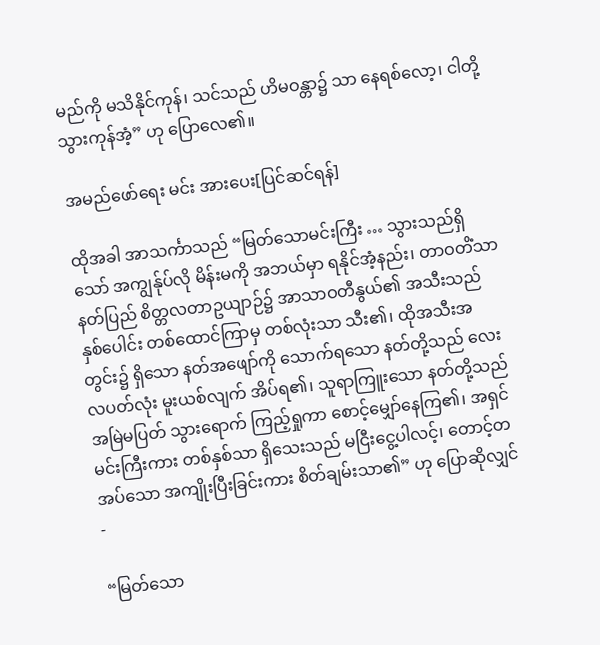မည်ကို မသိနိုင်ကုန်၊ သင်သည် ဟိမဝန္တာ၌ သာ နေရစ်လော့၊ ငါတို့ သွားကုန်အံ့” ဟု ပြောလေ၏။

အမည်ဖော်ရေး မင်း အားပေး[ပြင်ဆင်ရန်]

ထိုအခါ အာသင်္ကာသည် “မြတ်သောမင်းကြီး … သွားသည်ရှိသော် အကျွန်ုပ်လို မိန်းမကို အဘယ်မှာ ရနိုင်အံ့နည်း၊ တာဝတိံသာနတ်ပြည် စိတ္တလတာဥယျာဉ်၌ အာသာဝတီနွယ်၏ အသီးသည် နှစ်ပေါင်း တစ်ထောင်ကြာမှ တစ်လုံးသာ သီး၏၊ ထိုအသီးအတွင်း၌ ရှိသော နတ်အဖျော်ကို သောက်ရသော နတ်တို့သည် လေးလပတ်လုံး မူးယစ်လျက် အိပ်ရ၏၊ သူရာကြူးသော နတ်တို့သည် အမြဲမပြတ် သွားရောက် ကြည့်ရှုကာ စောင့်မျှော်နေကြ၏၊ အရှင်မင်းကြီးကား တစ်နှစ်သာ ရှိသေးသည် မငြီးငွေ့ပါလင့်၊ တောင့်တအပ်သော အကျိုးပြီးခြင်းကား စိတ်ချမ်းသာ၏” ဟု ပြောဆိုလျှင် -

“မြတ်သော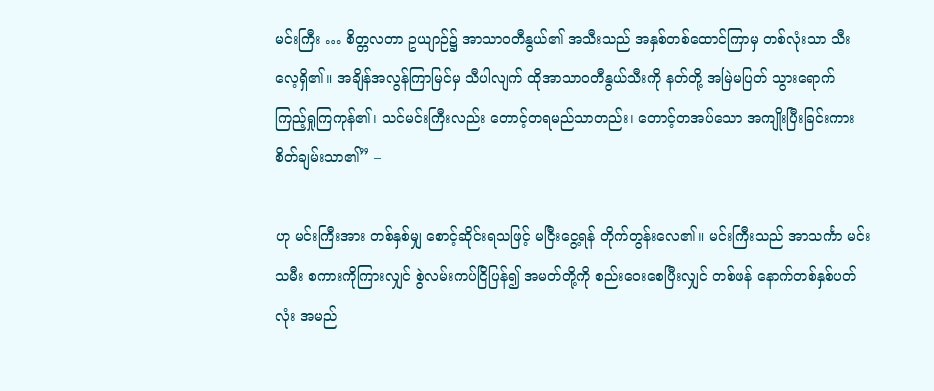မင်းကြီး … စိတ္တလတာ ဥယျာဉ်၌ အာသာဝတီနွယ်၏ အသီးသည် အနှစ်တစ်ထောင်ကြာမှ တစ်လုံးသာ သီးလေ့ရှိ၏။ အချိန်အလွန်ကြာမြင်မှ သီပါလျက် ထိုအာသာဝတီနွယ်သီးကို နတ်တို့ အမြဲမပြတ် သွားရောက် ကြည့်ရှုကြကုန်၏၊ သင်မင်းကြီးလည်း တောင့်တရမည်သာတည်း၊ တောင့်တအပ်သော အကျိုးပြီးခြင်းကား စိတ်ချမ်းသာ၏” –

ဟု မင်းကြီးအား တစ်နှစ်မျှ စောင့်ဆိုင်းရသဖြင့် မငြီးငွေ့ရန် တိုက်တွန်းလေ၏။ မင်းကြီးသည် အာသင်္ကာ မင်းသမီး စကားကိုကြားလျှင် စွဲလမ်းကပ်ငြိပြန်၍ အမတ်တို့ကို စည်းဝေးစေပြီးလျှင် တစ်ဖန် နောက်တစ်နှစ်ပတ်လုံး အမည်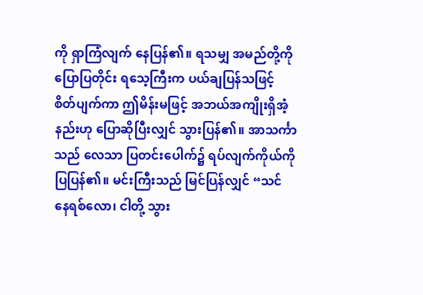ကို ရှာကြံလျက် နေပြန်၏။ ရသမျှ အမည်တို့ကို ပြောပြတိုင်း ရသေ့ကြီးက ပယ်ချပြန်သဖြင့် စိတ်ပျက်ကာ ဤမိန်းမဖြင့် အဘယ်အကျိုးရှိအံ့နည်းဟု ပြောဆိုပြီးလျှင် သွားပြန်၏။ အာသင်္ကာသည် လေသာ ပြတင်းပေါက်၌ ရပ်လျက်ကိုယ်ကို ပြပြန်၏။ မင်းကြီးသည် မြင်ပြန်လျှင် “သင် နေရစ်လော၊ ငါတို့ သွား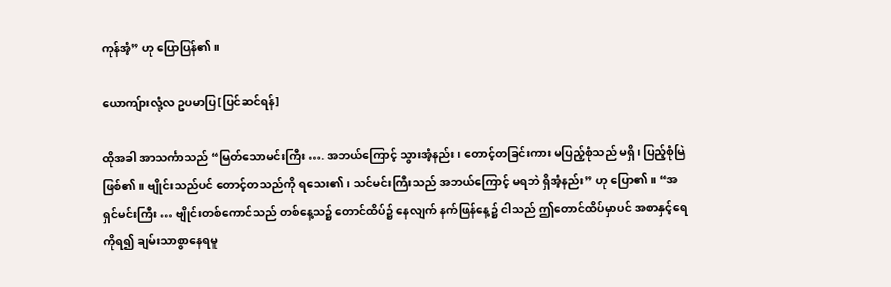ကုန်အံ့” ဟု ပြောပြန်၏။

ယောကျ်ားလုံ့လ ဥပမာပြ[ပြင်ဆင်ရန်]

ထိုအခါ အာသင်္ကာသည် “မြတ်သောမင်းကြီး …. အဘယ်ကြောင့် သွားအံ့နည်း၊ တောင့်တခြင်းကား မပြည့်စုံသည် မရှိ၊ ပြည့်စုံမြဲ ဖြစ်၏။ ဗျိုင်းသည်ပင် တောင့်တသည်ကို ရသေး၏၊ သင်မင်းကြီးသည် အဘယ်ကြောင့် မရဘဲ ရှိအံ့နည်း” ဟု ပြော၏။ “အရှင်မင်းကြီး … ဗျိုင်းတစ်ကောင်သည် တစ်နေ့သ၌ တောင်ထိပ်၌ နေလျက် နက်ဖြန်နေ့၌ ငါသည် ဤတောင်ထိပ်မှာပင် အစာနှင့်ရေကိုရ၍ ချမ်းသာစွာနေရမူ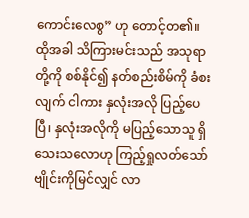ကောင်းလေစွ” ဟု တောင့်တ၏။ ထိုအခါ သိကြားမင်းသည် အသုရာတို့ကို စစ်နိုင်၍ နတ်စည်းစိမ်ကို ခံစးလျက် ငါကား နှလုံးအလို ပြည့်ပေပြီ၊ နှလုံးအလိုကို မပြည့်သောသူ ရှိသေးသလောဟု ကြည့်ရှုလတ်သော် ဗျိုင်းကိုမြင်လျှင် လာ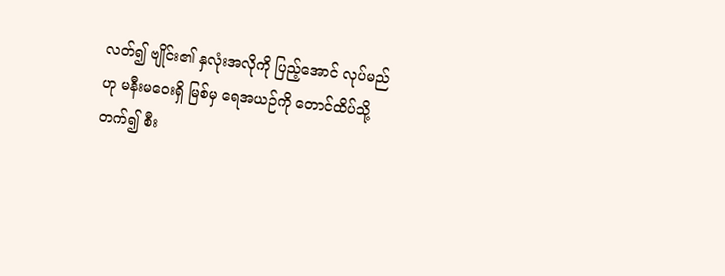လတ်၍ ဗျိုင်း၏ နှလုံးအလိုကို ပြည့်အောင် လုပ်မည်ဟု မနီးမဝေးရှိ မြစ်မှ ရေအယဉ်ကို တောင်ထိပ်သို့ တက်၍ စီး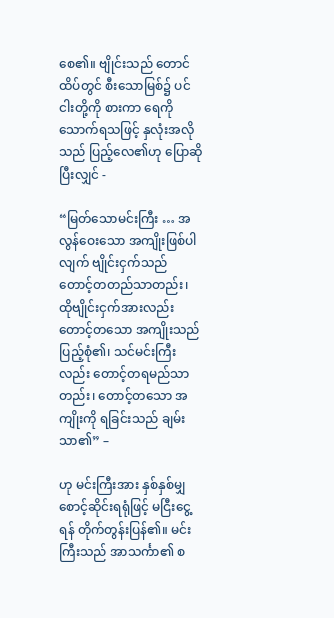စေ၏။ ဗျိုင်းသည် တောင်ထိပ်တွင် စီးသောမြစ်၌ ပင် ငါးတို့ကို စားကာ ရေကို သောက်ရသဖြင့် နှလုံးအလိုသည် ပြည့်လေ၏ဟု ပြောဆိုပြီးလျှင် -

“မြတ်သောမင်းကြီး … အလွန်ဝေးသော အကျိုးဖြစ်ပါလျက် ဗျိုင်းငှက်သည် တောင့်တတည်သာတည်း၊ ထိုဗျိုင်းငှက်အားလည်း တောင့်တသော အကျိုးသည် ပြည့်စုံ၏၊ သင်မင်းကြီးလည်း တောင့်တရမည်သာတည်း၊ တောင့်တသော အကျိုးကို ရခြင်းသည် ချမ်းသာ၏” –

ဟု မင်းကြီးအား နှစ်နှစ်မျှ စောင့်ဆိုင်းရရုံဖြင့် မငြီးငွေ့ရန် တိုက်တွန်းပြန်၏။ မင်းကြီးသည် အာသင်္ကာ၏ စ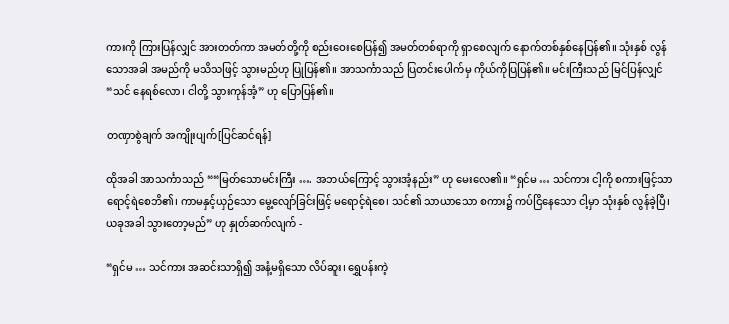ကားကို ကြားပြန်လျှင် အားတတ်ကာ အမတ်တို့ကို စည်းဝေးစေပြန်၍ အမတ်တစ်ရာကို ရှာစေလျက် နောက်တစ်နှစ်နေပြန်၏။ သုံးနှစ် လွန်သောအခါ အမည်ကို မသိသဖြင့် သွားမည်ဟု ပြုပြန်၏။ အာသင်္ကာသည် ပြတင်းပေါက်မှ ကိုယ်ကိုပြပြန်၏။ မင်းကြီးသည် မြင်ပြန်လျှင် “သင် နေရစ်လော၊ ငါတို့ သွားကုန်အံ့” ဟု ပြောပြန်၏။

တဏှာစွဲချက် အကျိုးပျက်[ပြင်ဆင်ရန်]

ထိုအခါ အာသင်္ကာသည် ““မြတ်သောမင်းကြီး …. အဘယ်ကြောင့် သွားအံ့နည်း” ဟု မေးလေ၏။ “ရှင်မ … သင်ကား ငါ့ကို စကားဖြင့်သာ ရောင့်ရဲစေဘိ၏၊ ကာမနှင့်ယှဉ်သော မွေ့လျော်ခြင်းဖြင့် မရောင့်ရဲစေ၊ သင်၏ သာယာသော စကား၌ ကပ်ငြိနေသော ငါ့မှာ သုံးနှစ် လွန်ခဲ့ပြီ၊ ယခုအခါ သွားတော့မည်” ဟု နှုတ်ဆက်လျက် -

“ရှင်မ … သင်ကား အဆင်းသာရှိ၍ အနံ့မရှိသော လိပ်ဆူး၊ ရွှေပန်းကဲ့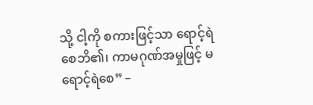သို့ ငါ့ကို စကားဖြင့်သာ ရောင့်ရဲစေဘိ၏၊ ကာမဂုဏ်အမှုဖြင့် မရောင့်ရဲစေ” –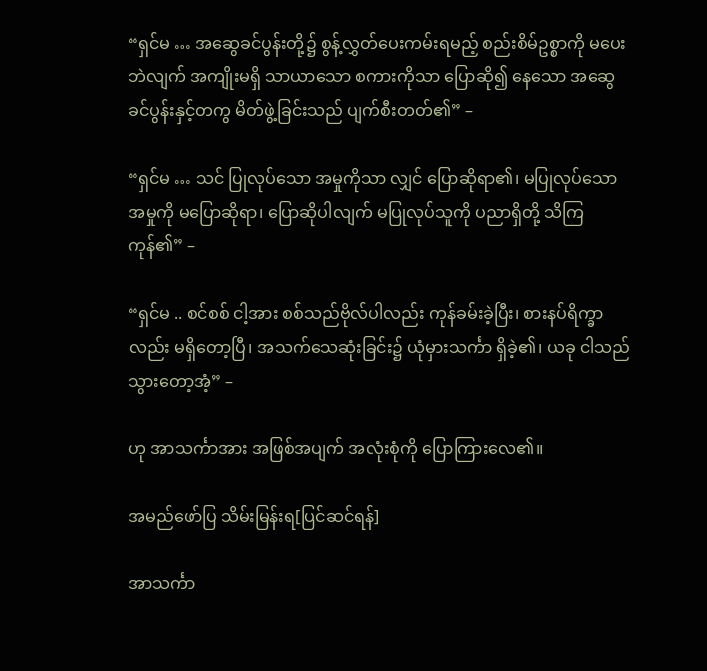“ရှင်မ … အဆွေခင်ပွန်းတို့၌ စွန့်လွှတ်ပေးကမ်းရမည့် စည်းစိမ်ဥစ္စာကို မပေးဘဲလျက် အကျိုးမရှိ သာယာသော စကားကိုသာ ပြောဆို၍ နေသော အဆွေခင်ပွန်းနှင့်တကွ မိတ်ဖွဲ့ခြင်းသည် ပျက်စီးတတ်၏” –

“ရှင်မ … သင် ပြုလုပ်သော အမှုကိုသာ လျှင် ပြောဆိုရာ၏၊ မပြုလုပ်သော အမှုကို မပြောဆိုရာ၊ ပြောဆိုပါလျက် မပြုလုပ်သူကို ပညာရှိတို့ သိကြကုန်၏” –

“ရှင်မ .. စင်စစ် ငါ့အား စစ်သည်ဗိုလ်ပါလည်း ကုန်ခမ်းခဲ့ပြီး၊ စားနပ်ရိက္ခာလည်း မရှိတော့ပြီ၊ အသက်သေဆုံးခြင်း၌ ယုံမှားသင်္ကာ ရှိခဲ့၏၊ ယခု ငါသည် သွားတော့အံ့” –

ဟု အာသင်္ကာအား အဖြစ်အပျက် အလုံးစုံကို ပြောကြားလေ၏။

အမည်ဖော်ပြ သိမ်းမြန်းရ[ပြင်ဆင်ရန်]

အာသင်္ကာ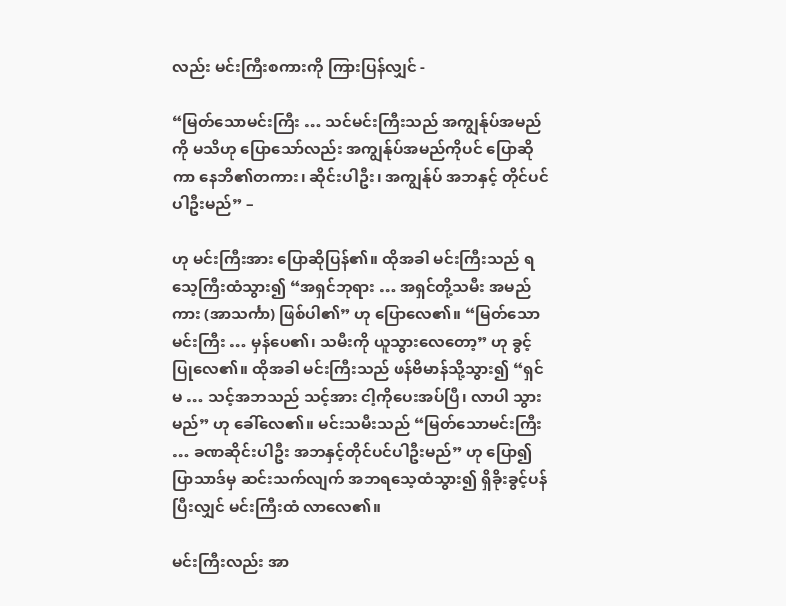လည်း မင်းကြီးစကားကို ကြားပြန်လျှင် -

“မြတ်သောမင်းကြီး … သင်မင်းကြီးသည် အကျွန်ုပ်အမည်ကို မသိဟု ပြောသော်လည်း အကျွန်ုပ်အမည်ကိုပင် ပြောဆိုကာ နေဘိ၏တကား၊ ဆိုင်းပါဦး၊ အကျွန်ုပ် အဘနှင့် တိုင်ပင်ပါဦးမည်” –

ဟု မင်းကြီးအား ပြောဆိုပြန်၏။ ထိုအခါ မင်းကြီးသည် ရသေ့ကြီးထံသွား၍ “အရှင်ဘုရား … အရှင်တို့သမီး အမည်ကား (အာသင်္ကာ) ဖြစ်ပါ၏” ဟု ပြောလေ၏။ “မြတ်သောမင်းကြီး … မှန်ပေ၏၊ သမီးကို ယူသွားလေတော့” ဟု ခွင့်ပြုလေ၏။ ထိုအခါ မင်းကြီးသည် ဖန်ဗိမာန်သို့သွား၍ “ရှင်မ … သင့်အဘသည် သင့်အား ငါ့ကိုပေးအပ်ပြီ၊ လာပါ သွားမည်” ဟု ခေါ်လေ၏။ မင်းသမီးသည် “မြတ်သောမင်းကြီး … ခဏဆိုင်းပါဦး အဘနှင့်တိုင်ပင်ပါဦးမည်” ဟု ပြော၍ ပြာသာဒ်မှ ဆင်းသက်လျက် အဘရသေ့ထံသွား၍ ရှိခိုးခွင့်ပန်ပြီးလျှင် မင်းကြီးထံ လာလေ၏။

မင်းကြီးလည်း အာ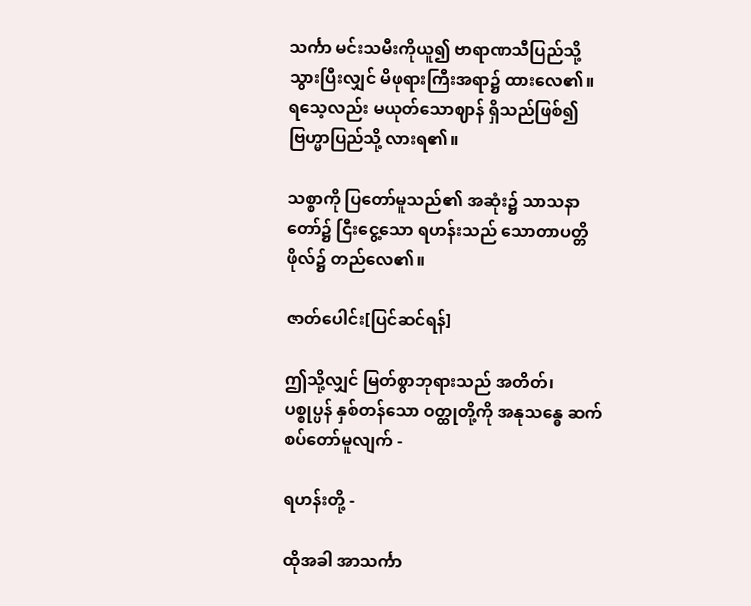သင်္ကာ မင်းသမီးကိုယူ၍ ဗာရာဏသီပြည်သို့ သွားပြီးလျှင် မိဖုရားကြီးအရာ၌ ထားလေ၏။ ရသေ့လည်း မယုတ်သောဈာန် ရှိသည်ဖြစ်၍ ဗြဟ္မာပြည်သို့ လားရ၏။

သစ္စာကို ပြတော်မူသည်၏ အဆုံး၌ သာသနာတော်၌ ငြီးငွေ့သော ရဟန်းသည် သောတာပတ္တိဖိုလ်၌ တည်လေ၏။

ဇာတ်ပေါင်း[ပြင်ဆင်ရန်]

ဤသို့လျှင် မြတ်စွာဘုရားသည် အတိတ်၊ ပစ္စုပ္ပန် နှစ်တန်သော ဝတ္ထုတို့ကို အနုသန္ဓေ ဆက်စပ်တော်မူလျက် -

ရဟန်းတို့ -

ထိုအခါ အာသင်္ကာ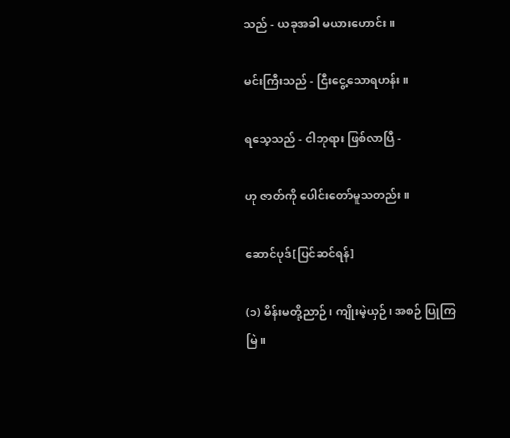သည် - ယခုအခါ မယားဟောင်း။

မင်းကြီးသည် - ငြီးငွေ့သောရဟန်း။

ရသေ့သည် - ငါဘုရား ဖြစ်လာပြီ -

ဟု ဇာတ်ကို ပေါင်းတော်မူသတည်း။

ဆောင်ပုဒ်[ပြင်ဆင်ရန်]

(၁) မိန်းမတို့ညာဉ်၊ ကျိုးမဲ့ယှဉ်၊ အစဉ် ပြုကြမြဲ။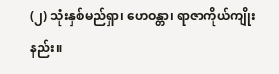(၂) သုံးနှစ်မည်ရှာ၊ ဟေဝန္တာ၊ ရာဇာကိုယ်ကျိုးနည်း။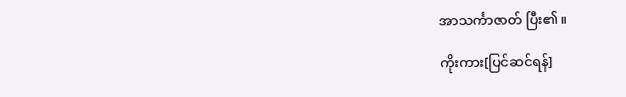အာသင်္ကာဇာတ် ပြီး၏။

ကိုးကား[ပြင်ဆင်ရန်]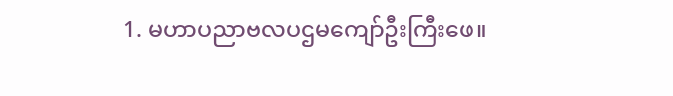1. မဟာပညာဗလပဌမကျော်ဦးကြီးဖေ။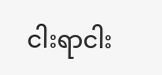ငါးရာငါး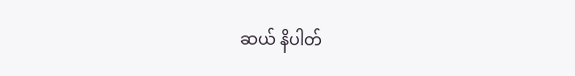ဆယ် နိပါတ်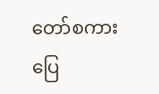တော်စကားပြေ